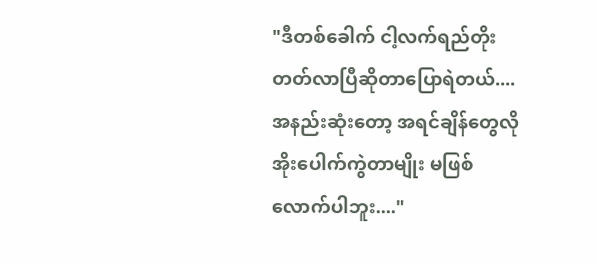"ဒီတစ်ခေါက် ငါ့လက်ရည်တိုးတတ်လာပြီဆိုတာပြောရဲတယ်....အနည်းဆုံးတော့ အရင်ချိန်တွေလို အိုးပေါက်ကွဲတာမျိုး မဖြစ်လောက်ပါဘူး...."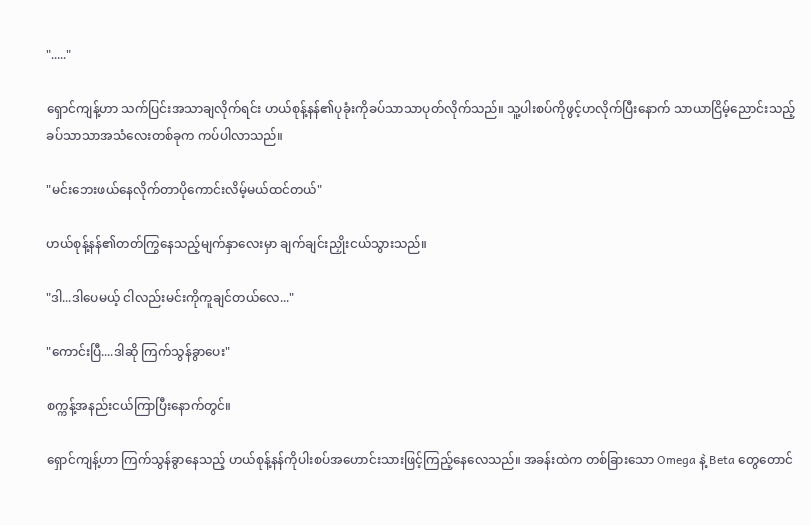"....."

ရှောင်ကျန့်ဟာ သက်ပြင်းအသာချလိုက်ရင်း ဟယ်စုန့်နန်၏ပုခုံးကိုခပ်သာသာပုတ်လိုက်သည်။ သူ့ပါးစပ်ကိုဖွင့်ဟလိုက်ပြီးနောက် သာယာငြိမ့်ညောင်းသည့်ခပ်သာသာအသံလေးတစ်ခုက ကပ်ပါလာသည်။

"မင်းဘေးဖယ်နေလိုက်တာပိုကောင်းလိမ့်မယ်ထင်တယ်"

ဟယ်စုန့်နန်၏တတ်ကြွနေသည့်မျက်နှာလေးမှာ ချက်ချင်းညှိုးငယ်သွားသည်။

"ဒါ...ဒါပေမယ့် ငါလည်းမင်းကိုကူချင်တယ်လေ..."

"ကောင်းပြီ....ဒါဆို ကြက်သွန်ခွာပေး"

စက္ကန့်အနည်းငယ်ကြာပြီးနောက်တွင်။

ရှောင်ကျန့်ဟာ ကြက်သွန်ခွာနေသည့် ဟယ်စုန့်နန်ကိုပါးစပ်အဟောင်းသားဖြင့်ကြည့်နေလေသည်။ အခန်းထဲက တစ်ခြားသော Omega နဲ့ Beta တွေတောင်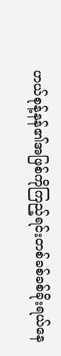ဟယ်စုန့်နန်၏အဖြစ်ကိုကြည့်ရင်းတစ်ခစ်ခစ်ခိုးရယ်နေ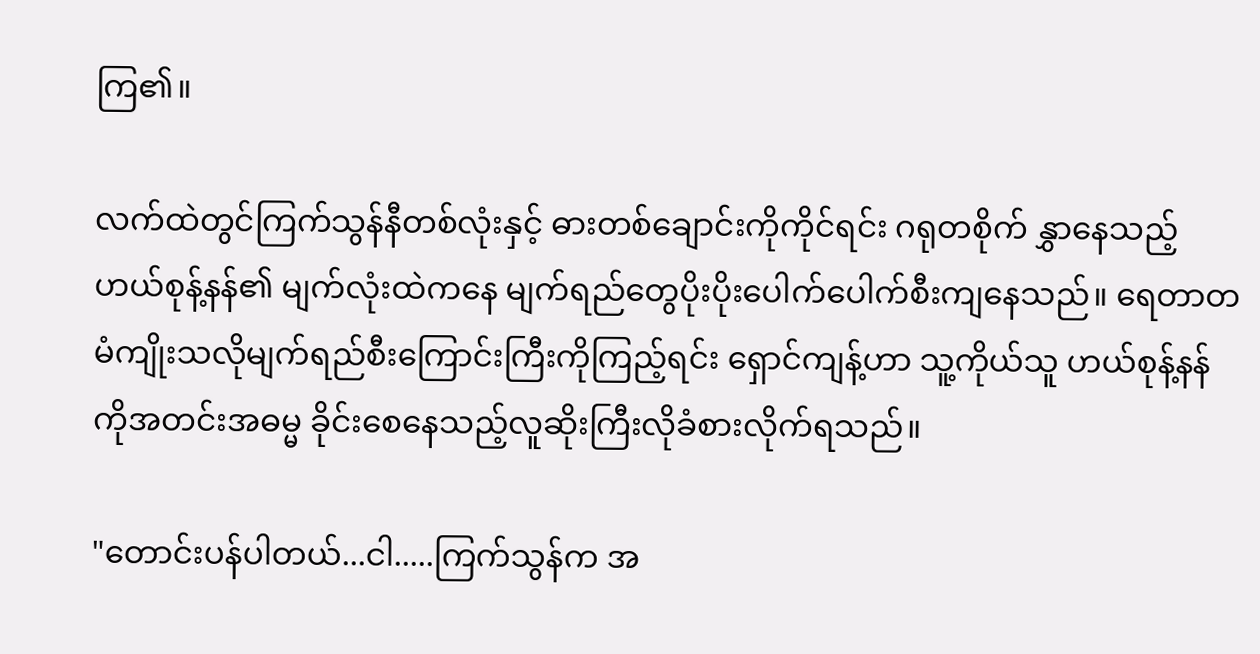ကြ၏။

လက်ထဲတွင်ကြက်သွန်နီတစ်လုံးနှင့် ဓားတစ်ချောင်းကိုကိုင်ရင်း ဂရုတစိုက် နွှာနေသည့်ဟယ်စုန့်နန်၏ မျက်လုံးထဲကနေ မျက်ရည်တွေပိုးပိုးပေါက်ပေါက်စီးကျနေသည်။ ရေတာတမံကျိုးသလိုမျက်ရည်စီးကြောင်းကြီးကိုကြည့်ရင်း ရှောင်ကျန့်ဟာ သူ့ကိုယ်သူ ဟယ်စုန့်နန်ကိုအတင်းအဓမ္မ ခိုင်းစေနေသည့်လူဆိုးကြီးလိုခံစားလိုက်ရသည်။

"တောင်းပန်ပါတယ်...ငါ.....ကြက်သွန်က အ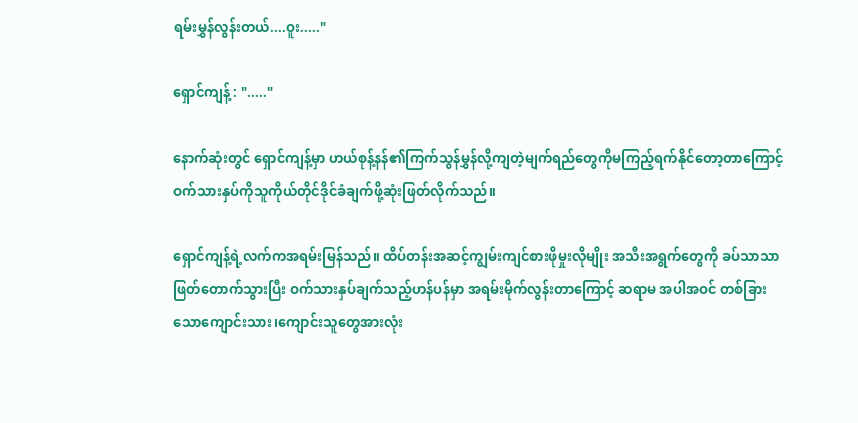ရမ်းမွှန်လွန်းတယ်....ဝူး....."

ရှောင်ကျန့် : "....."

နောက်ဆုံးတွင် ရှောင်ကျန့်မှာ ဟယ်စုန့်နန်၏ကြက်သွန်မွှန်လို့ကျတဲ့မျက်ရည်တွေကိုမကြည့်ရက်နိုင်တော့တာကြောင့် ဝက်သားနှပ်ကိုသူကိုယ်တိုင်ဒိုင်ခံချက်ဖို့ဆုံးဖြတ်လိုက်သည်။

ရှောင်ကျန့်ရဲ့လက်ကအရမ်းမြန်သည်။ ထိပ်တန်းအဆင့်ကျွမ်းကျင်စားဖိုမှုးလိုမျိုး အသီးအရွက်တွေကို ခပ်သာသာဖြတ်တောက်သွားပြီး ဝက်သားနှပ်ချက်သည့်ဟန်ပန်မှာ အရမ်းမိုက်လွန်းတာကြောင့် ဆရာမ အပါအဝင် တစ်ခြားသောကျောင်းသား၊ကျောင်းသူတွေအားလုံး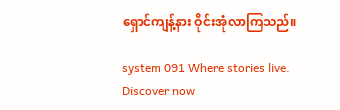ရှောင်ကျန့်နား ဝိုင်းအုံလာကြသည်။

system 091 Where stories live. Discover now